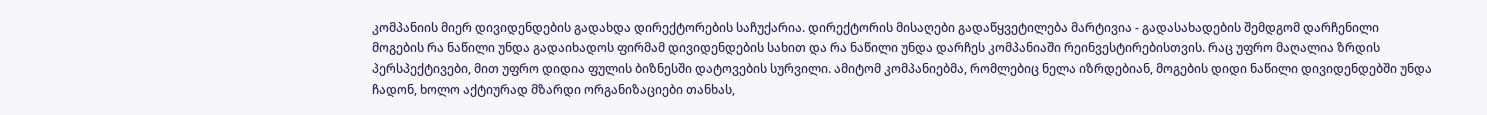კომპანიის მიერ დივიდენდების გადახდა დირექტორების საჩუქარია. დირექტორის მისაღები გადაწყვეტილება მარტივია - გადასახადების შემდგომ დარჩენილი მოგების რა ნაწილი უნდა გადაიხადოს ფირმამ დივიდენდების სახით და რა ნაწილი უნდა დარჩეს კომპანიაში რეინვესტირებისთვის. რაც უფრო მაღალია ზრდის პერსპექტივები, მით უფრო დიდია ფულის ბიზნესში დატოვების სურვილი. ამიტომ კომპანიებმა, რომლებიც ნელა იზრდებიან, მოგების დიდი ნაწილი დივიდენდებში უნდა ჩადონ, ხოლო აქტიურად მზარდი ორგანიზაციები თანხას,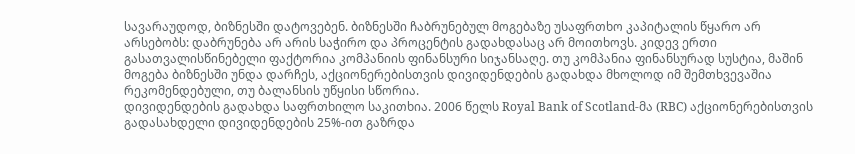სავარაუდოდ, ბიზნესში დატოვებენ. ბიზნესში ჩაბრუნებულ მოგებაზე უსაფრთხო კაპიტალის წყარო არ არსებობს: დაბრუნება არ არის საჭირო და პროცენტის გადახდასაც არ მოითხოვს. კიდევ ერთი გასათვალისწინებელი ფაქტორია კომპანიის ფინანსური სიჯანსაღე. თუ კომპანია ფინანსურად სუსტია, მაშინ მოგება ბიზნესში უნდა დარჩეს, აქციონერებისთვის დივიდენდების გადახდა მხოლოდ იმ შემთხვევაშია რეკომენდებული, თუ ბალანსის უწყისი სწორია.
დივიდენდების გადახდა საფრთხილო საკითხია. 2006 წელს Royal Bank of Scotland-მა (RBC) აქციონერებისთვის გადასახდელი დივიდენდების 25%-ით გაზრდა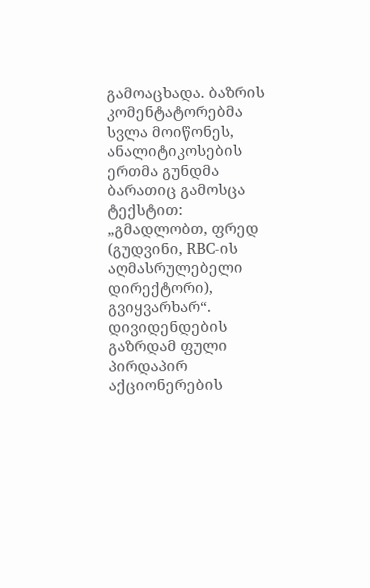გამოაცხადა. ბაზრის კომენტატორებმა სვლა მოიწონეს, ანალიტიკოსების ერთმა გუნდმა ბარათიც გამოსცა ტექსტით: „გმადლობთ, ფრედ (გუდვინი, RBC-ის აღმასრულებელი დირექტორი), გვიყვარხარ“. დივიდენდების გაზრდამ ფული პირდაპირ აქციონერების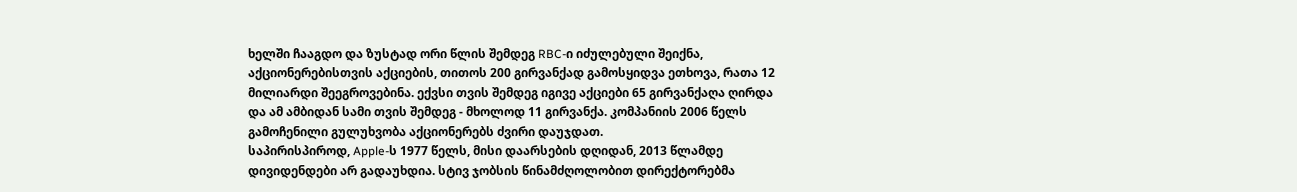ხელში ჩააგდო და ზუსტად ორი წლის შემდეგ RBC-ი იძულებული შეიქნა, აქციონერებისთვის აქციების, თითოს 200 გირვანქად გამოსყიდვა ეთხოვა, რათა 12 მილიარდი შეეგროვებინა. ექვსი თვის შემდეგ იგივე აქციები 65 გირვანქაღა ღირდა და ამ ამბიდან სამი თვის შემდეგ - მხოლოდ 11 გირვანქა. კომპანიის 2006 წელს გამოჩენილი გულუხვობა აქციონერებს ძვირი დაუჯდათ.
საპირისპიროდ, Apple-ს 1977 წელს, მისი დაარსების დღიდან, 2013 წლამდე დივიდენდები არ გადაუხდია. სტივ ჯობსის წინამძღოლობით დირექტორებმა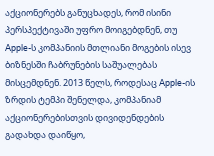აქციონერებს განუცხადეს, რომ ისინი პერსპექტივაში უფრო მოიგებდნენ, თუ Apple-ს კომპანიის მთლიანი მოგების ისევ ბიზნესში ჩაბრუნების საშუალებას მისცემდნენ. 2013 წელს, როდესაც Apple-ის ზრდის ტემპი შენელდა, კომპანიამ აქციონერებისთვის დივიდენდების გადახდა დაიწყო,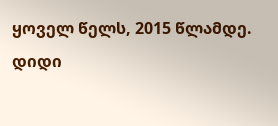ყოველ წელს, 2015 წლამდე.
დიდი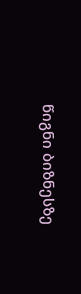წიგნი ბიზნესზე